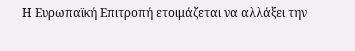Η Ευρωπαϊκή Επιτροπή ετοιμάζεται να αλλάξει την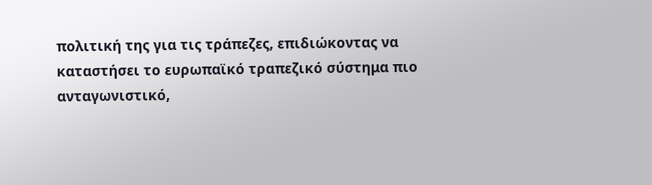πολιτική της για τις τράπεζες, επιδιώκοντας να καταστήσει το ευρωπαϊκό τραπεζικό σύστημα πιο ανταγωνιστικό,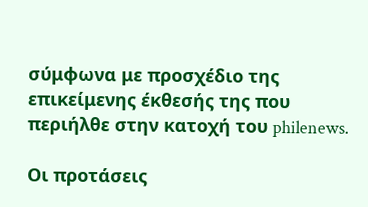σύμφωνα με προσχέδιο της επικείμενης έκθεσής της που περιήλθε στην κατοχή του philenews.

Οι προτάσεις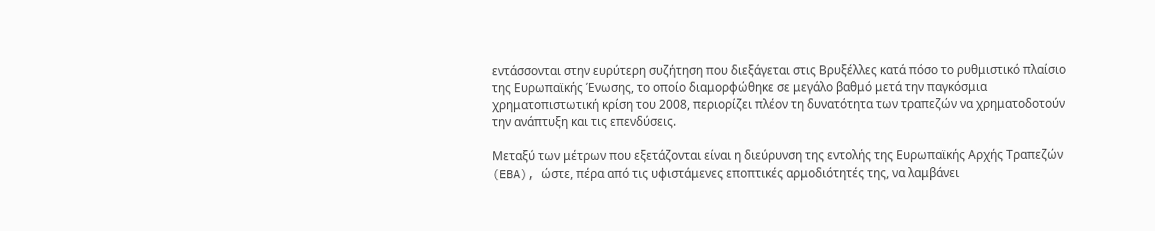εντάσσονται στην ευρύτερη συζήτηση που διεξάγεται στις Βρυξέλλες κατά πόσο το ρυθμιστικό πλαίσιο της Ευρωπαϊκής Ένωσης, το οποίο διαμορφώθηκε σε μεγάλο βαθμό μετά την παγκόσμια χρηματοπιστωτική κρίση του 2008, περιορίζει πλέον τη δυνατότητα των τραπεζών να χρηματοδοτούν την ανάπτυξη και τις επενδύσεις.

Μεταξύ των μέτρων που εξετάζονται είναι η διεύρυνση της εντολής της Ευρωπαϊκής Αρχής Τραπεζών (EBA), ώστε, πέρα από τις υφιστάμενες εποπτικές αρμοδιότητές της, να λαμβάνει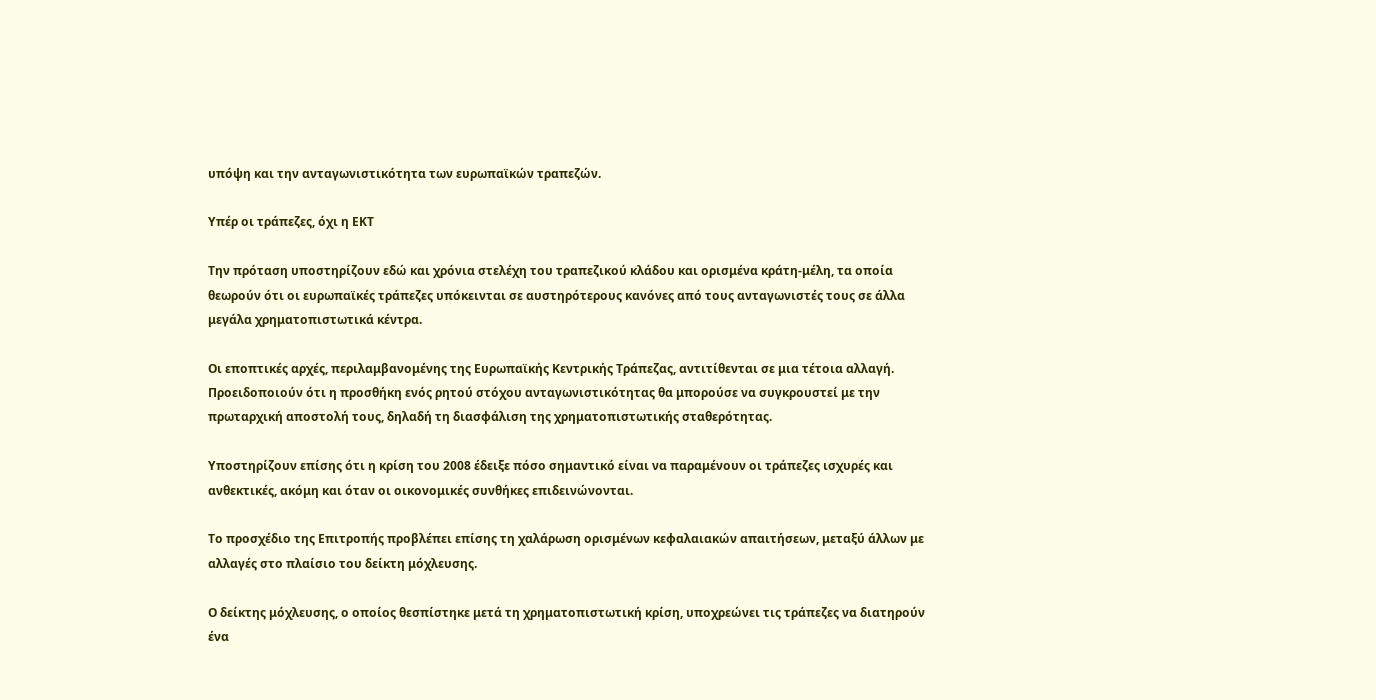υπόψη και την ανταγωνιστικότητα των ευρωπαϊκών τραπεζών.

Υπέρ οι τράπεζες, όχι η ΕΚΤ

Την πρόταση υποστηρίζουν εδώ και χρόνια στελέχη του τραπεζικού κλάδου και ορισμένα κράτη-μέλη, τα οποία θεωρούν ότι οι ευρωπαϊκές τράπεζες υπόκεινται σε αυστηρότερους κανόνες από τους ανταγωνιστές τους σε άλλα μεγάλα χρηματοπιστωτικά κέντρα.

Οι εποπτικές αρχές, περιλαμβανομένης της Ευρωπαϊκής Κεντρικής Τράπεζας, αντιτίθενται σε μια τέτοια αλλαγή. Προειδοποιούν ότι η προσθήκη ενός ρητού στόχου ανταγωνιστικότητας θα μπορούσε να συγκρουστεί με την πρωταρχική αποστολή τους, δηλαδή τη διασφάλιση της χρηματοπιστωτικής σταθερότητας.

Υποστηρίζουν επίσης ότι η κρίση του 2008 έδειξε πόσο σημαντικό είναι να παραμένουν οι τράπεζες ισχυρές και ανθεκτικές, ακόμη και όταν οι οικονομικές συνθήκες επιδεινώνονται.

Το προσχέδιο της Επιτροπής προβλέπει επίσης τη χαλάρωση ορισμένων κεφαλαιακών απαιτήσεων, μεταξύ άλλων με αλλαγές στο πλαίσιο του δείκτη μόχλευσης.

Ο δείκτης μόχλευσης, ο οποίος θεσπίστηκε μετά τη χρηματοπιστωτική κρίση, υποχρεώνει τις τράπεζες να διατηρούν ένα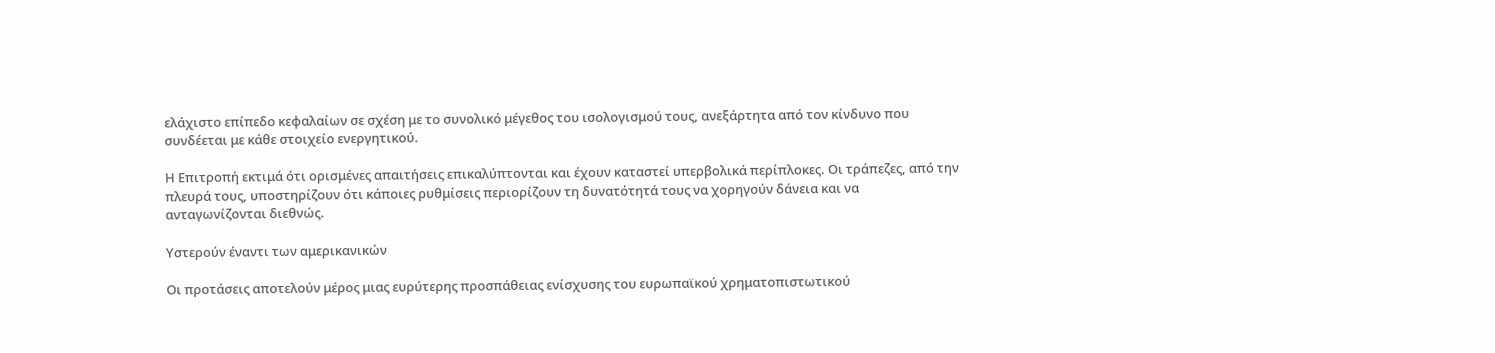ελάχιστο επίπεδο κεφαλαίων σε σχέση με το συνολικό μέγεθος του ισολογισμού τους, ανεξάρτητα από τον κίνδυνο που συνδέεται με κάθε στοιχείο ενεργητικού.

Η Επιτροπή εκτιμά ότι ορισμένες απαιτήσεις επικαλύπτονται και έχουν καταστεί υπερβολικά περίπλοκες. Οι τράπεζες, από την πλευρά τους, υποστηρίζουν ότι κάποιες ρυθμίσεις περιορίζουν τη δυνατότητά τους να χορηγούν δάνεια και να ανταγωνίζονται διεθνώς.

Υστερούν έναντι των αμερικανικών

Οι προτάσεις αποτελούν μέρος μιας ευρύτερης προσπάθειας ενίσχυσης του ευρωπαϊκού χρηματοπιστωτικού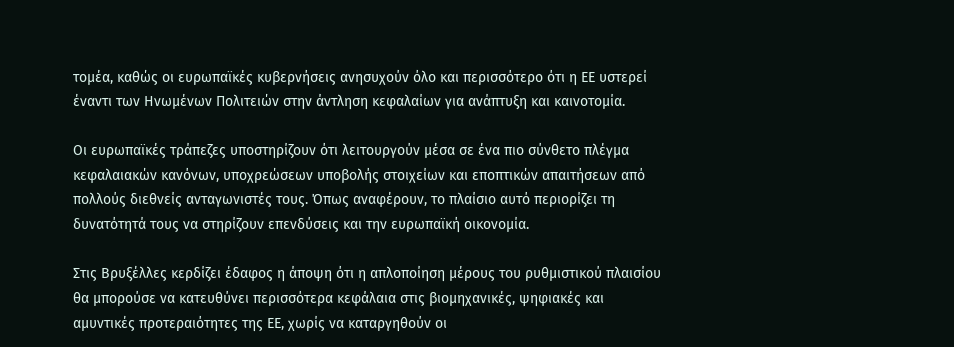τομέα, καθώς οι ευρωπαϊκές κυβερνήσεις ανησυχούν όλο και περισσότερο ότι η ΕΕ υστερεί έναντι των Ηνωμένων Πολιτειών στην άντληση κεφαλαίων για ανάπτυξη και καινοτομία.

Οι ευρωπαϊκές τράπεζες υποστηρίζουν ότι λειτουργούν μέσα σε ένα πιο σύνθετο πλέγμα κεφαλαιακών κανόνων, υποχρεώσεων υποβολής στοιχείων και εποπτικών απαιτήσεων από πολλούς διεθνείς ανταγωνιστές τους. Όπως αναφέρουν, το πλαίσιο αυτό περιορίζει τη δυνατότητά τους να στηρίζουν επενδύσεις και την ευρωπαϊκή οικονομία.

Στις Βρυξέλλες κερδίζει έδαφος η άποψη ότι η απλοποίηση μέρους του ρυθμιστικού πλαισίου θα μπορούσε να κατευθύνει περισσότερα κεφάλαια στις βιομηχανικές, ψηφιακές και αμυντικές προτεραιότητες της ΕΕ, χωρίς να καταργηθούν οι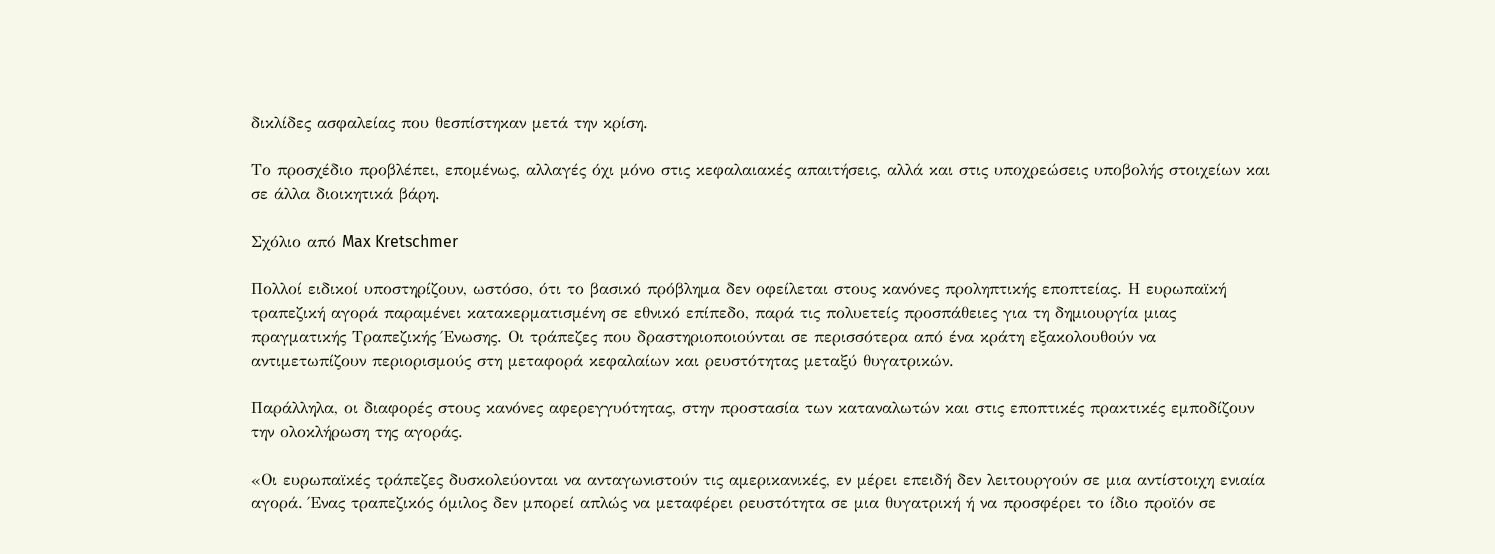δικλίδες ασφαλείας που θεσπίστηκαν μετά την κρίση.

Το προσχέδιο προβλέπει, επομένως, αλλαγές όχι μόνο στις κεφαλαιακές απαιτήσεις, αλλά και στις υποχρεώσεις υποβολής στοιχείων και σε άλλα διοικητικά βάρη.

Σχόλιο από Max Kretschmer

Πολλοί ειδικοί υποστηρίζουν, ωστόσο, ότι το βασικό πρόβλημα δεν οφείλεται στους κανόνες προληπτικής εποπτείας. Η ευρωπαϊκή τραπεζική αγορά παραμένει κατακερματισμένη σε εθνικό επίπεδο, παρά τις πολυετείς προσπάθειες για τη δημιουργία μιας πραγματικής Τραπεζικής Ένωσης. Οι τράπεζες που δραστηριοποιούνται σε περισσότερα από ένα κράτη εξακολουθούν να αντιμετωπίζουν περιορισμούς στη μεταφορά κεφαλαίων και ρευστότητας μεταξύ θυγατρικών.

Παράλληλα, οι διαφορές στους κανόνες αφερεγγυότητας, στην προστασία των καταναλωτών και στις εποπτικές πρακτικές εμποδίζουν την ολοκλήρωση της αγοράς.

«Οι ευρωπαϊκές τράπεζες δυσκολεύονται να ανταγωνιστούν τις αμερικανικές, εν μέρει επειδή δεν λειτουργούν σε μια αντίστοιχη ενιαία αγορά. Ένας τραπεζικός όμιλος δεν μπορεί απλώς να μεταφέρει ρευστότητα σε μια θυγατρική ή να προσφέρει το ίδιο προϊόν σε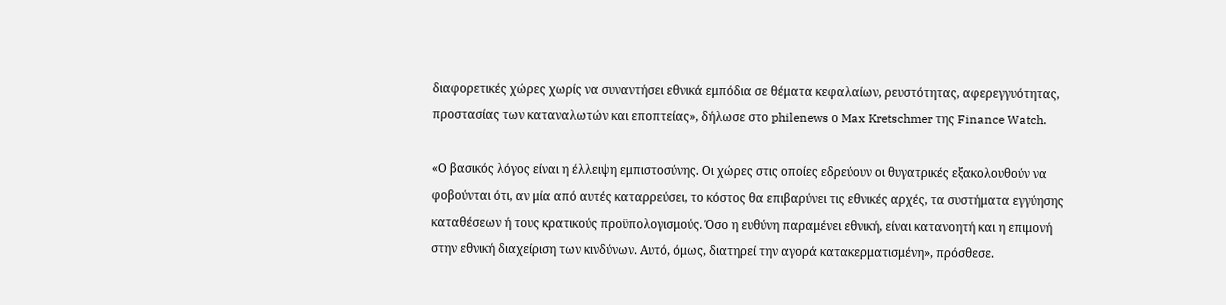διαφορετικές χώρες χωρίς να συναντήσει εθνικά εμπόδια σε θέματα κεφαλαίων, ρευστότητας, αφερεγγυότητας, προστασίας των καταναλωτών και εποπτείας», δήλωσε στο philenews ο Max Kretschmer της Finance Watch.

«Ο βασικός λόγος είναι η έλλειψη εμπιστοσύνης. Οι χώρες στις οποίες εδρεύουν οι θυγατρικές εξακολουθούν να φοβούνται ότι, αν μία από αυτές καταρρεύσει, το κόστος θα επιβαρύνει τις εθνικές αρχές, τα συστήματα εγγύησης καταθέσεων ή τους κρατικούς προϋπολογισμούς. Όσο η ευθύνη παραμένει εθνική, είναι κατανοητή και η επιμονή στην εθνική διαχείριση των κινδύνων. Αυτό, όμως, διατηρεί την αγορά κατακερματισμένη», πρόσθεσε.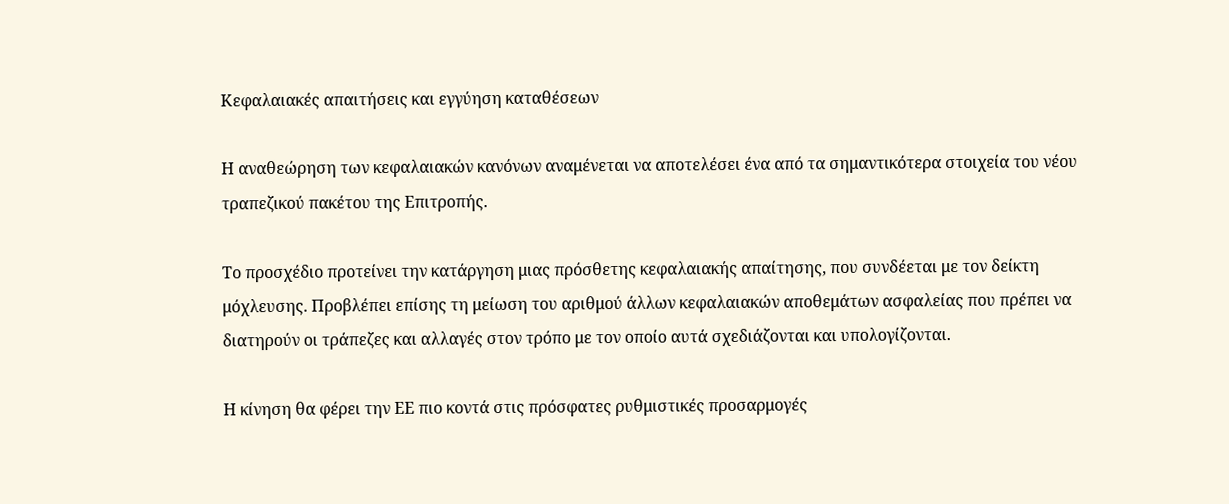Κεφαλαιακές απαιτήσεις και εγγύηση καταθέσεων

Η αναθεώρηση των κεφαλαιακών κανόνων αναμένεται να αποτελέσει ένα από τα σημαντικότερα στοιχεία του νέου τραπεζικού πακέτου της Επιτροπής.

Το προσχέδιο προτείνει την κατάργηση μιας πρόσθετης κεφαλαιακής απαίτησης, που συνδέεται με τον δείκτη μόχλευσης. Προβλέπει επίσης τη μείωση του αριθμού άλλων κεφαλαιακών αποθεμάτων ασφαλείας που πρέπει να διατηρούν οι τράπεζες και αλλαγές στον τρόπο με τον οποίο αυτά σχεδιάζονται και υπολογίζονται.

Η κίνηση θα φέρει την ΕΕ πιο κοντά στις πρόσφατες ρυθμιστικές προσαρμογές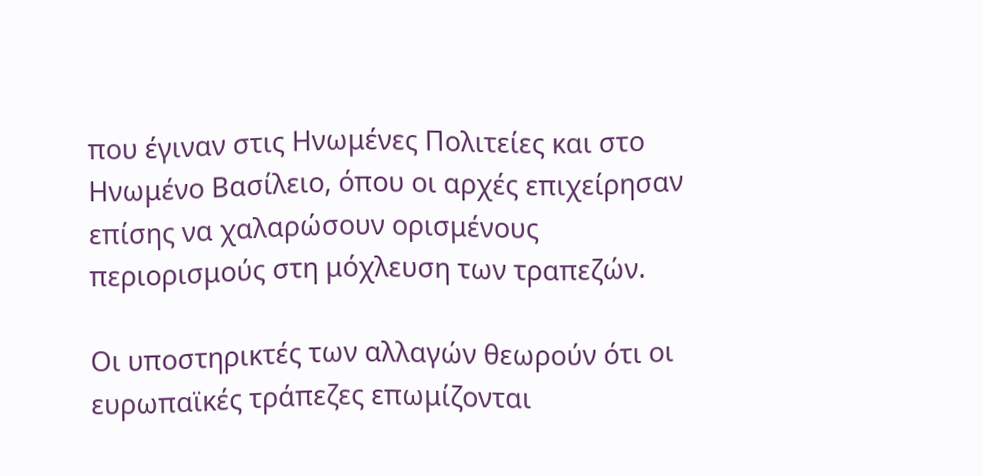που έγιναν στις Ηνωμένες Πολιτείες και στο Ηνωμένο Βασίλειο, όπου οι αρχές επιχείρησαν επίσης να χαλαρώσουν ορισμένους περιορισμούς στη μόχλευση των τραπεζών.

Οι υποστηρικτές των αλλαγών θεωρούν ότι οι ευρωπαϊκές τράπεζες επωμίζονται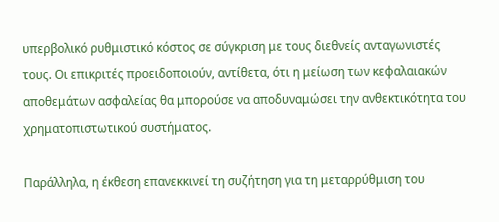υπερβολικό ρυθμιστικό κόστος σε σύγκριση με τους διεθνείς ανταγωνιστές τους. Οι επικριτές προειδοποιούν, αντίθετα, ότι η μείωση των κεφαλαιακών αποθεμάτων ασφαλείας θα μπορούσε να αποδυναμώσει την ανθεκτικότητα του χρηματοπιστωτικού συστήματος.

Παράλληλα, η έκθεση επανεκκινεί τη συζήτηση για τη μεταρρύθμιση του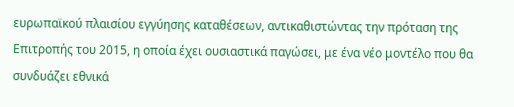ευρωπαϊκού πλαισίου εγγύησης καταθέσεων, αντικαθιστώντας την πρόταση της Επιτροπής του 2015, η οποία έχει ουσιαστικά παγώσει, με ένα νέο μοντέλο που θα συνδυάζει εθνικά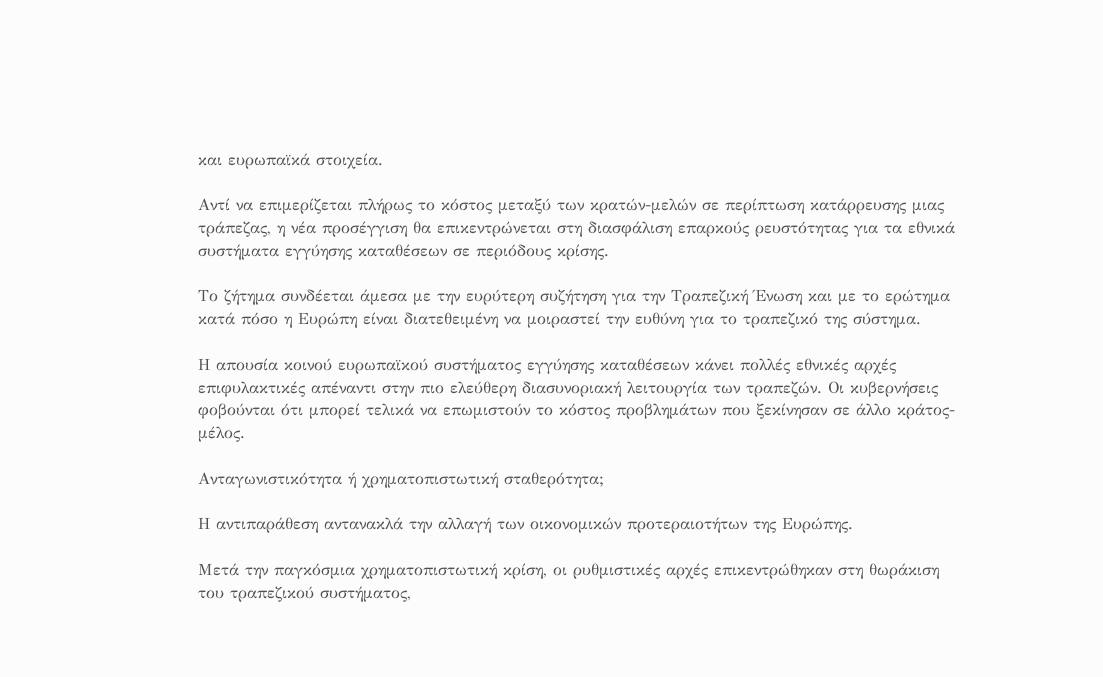και ευρωπαϊκά στοιχεία.

Αντί να επιμερίζεται πλήρως το κόστος μεταξύ των κρατών-μελών σε περίπτωση κατάρρευσης μιας τράπεζας, η νέα προσέγγιση θα επικεντρώνεται στη διασφάλιση επαρκούς ρευστότητας για τα εθνικά συστήματα εγγύησης καταθέσεων σε περιόδους κρίσης.

Το ζήτημα συνδέεται άμεσα με την ευρύτερη συζήτηση για την Τραπεζική Ένωση και με το ερώτημα κατά πόσο η Ευρώπη είναι διατεθειμένη να μοιραστεί την ευθύνη για το τραπεζικό της σύστημα.

Η απουσία κοινού ευρωπαϊκού συστήματος εγγύησης καταθέσεων κάνει πολλές εθνικές αρχές επιφυλακτικές απέναντι στην πιο ελεύθερη διασυνοριακή λειτουργία των τραπεζών. Οι κυβερνήσεις φοβούνται ότι μπορεί τελικά να επωμιστούν το κόστος προβλημάτων που ξεκίνησαν σε άλλο κράτος-μέλος.

Ανταγωνιστικότητα ή χρηματοπιστωτική σταθερότητα;

Η αντιπαράθεση αντανακλά την αλλαγή των οικονομικών προτεραιοτήτων της Ευρώπης.

Μετά την παγκόσμια χρηματοπιστωτική κρίση, οι ρυθμιστικές αρχές επικεντρώθηκαν στη θωράκιση του τραπεζικού συστήματος,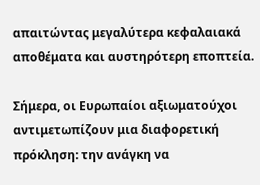απαιτώντας μεγαλύτερα κεφαλαιακά αποθέματα και αυστηρότερη εποπτεία.

Σήμερα, οι Ευρωπαίοι αξιωματούχοι αντιμετωπίζουν μια διαφορετική πρόκληση: την ανάγκη να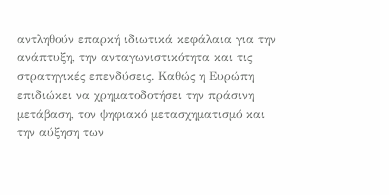αντληθούν επαρκή ιδιωτικά κεφάλαια για την ανάπτυξη, την ανταγωνιστικότητα και τις στρατηγικές επενδύσεις. Καθώς η Ευρώπη επιδιώκει να χρηματοδοτήσει την πράσινη μετάβαση, τον ψηφιακό μετασχηματισμό και την αύξηση των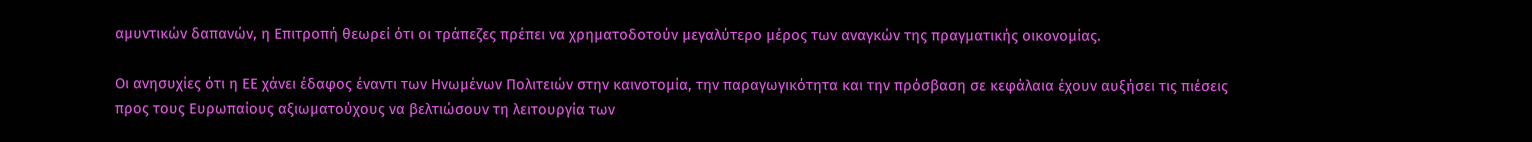αμυντικών δαπανών, η Επιτροπή θεωρεί ότι οι τράπεζες πρέπει να χρηματοδοτούν μεγαλύτερο μέρος των αναγκών της πραγματικής οικονομίας.

Οι ανησυχίες ότι η ΕΕ χάνει έδαφος έναντι των Ηνωμένων Πολιτειών στην καινοτομία, την παραγωγικότητα και την πρόσβαση σε κεφάλαια έχουν αυξήσει τις πιέσεις προς τους Ευρωπαίους αξιωματούχους να βελτιώσουν τη λειτουργία των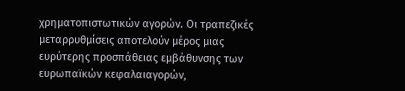χρηματοπιστωτικών αγορών. Οι τραπεζικές μεταρρυθμίσεις αποτελούν μέρος μιας ευρύτερης προσπάθειας εμβάθυνσης των ευρωπαϊκών κεφαλαιαγορών,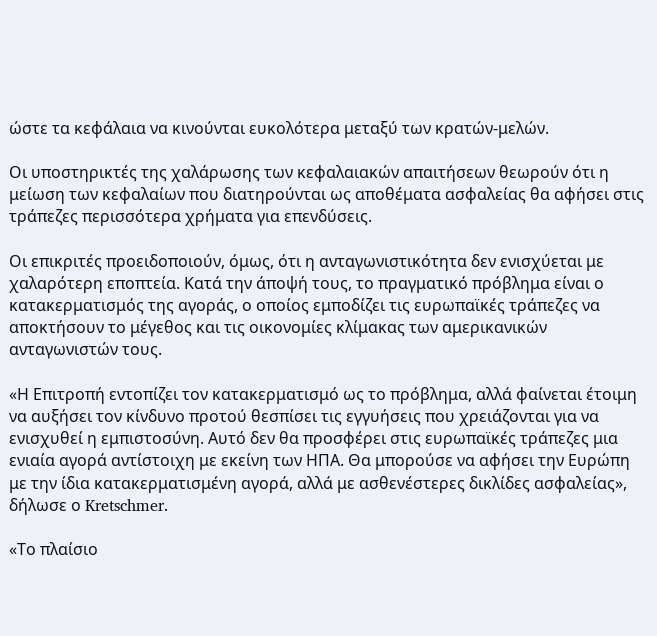ώστε τα κεφάλαια να κινούνται ευκολότερα μεταξύ των κρατών-μελών.

Οι υποστηρικτές της χαλάρωσης των κεφαλαιακών απαιτήσεων θεωρούν ότι η μείωση των κεφαλαίων που διατηρούνται ως αποθέματα ασφαλείας θα αφήσει στις τράπεζες περισσότερα χρήματα για επενδύσεις.

Οι επικριτές προειδοποιούν, όμως, ότι η ανταγωνιστικότητα δεν ενισχύεται με χαλαρότερη εποπτεία. Κατά την άποψή τους, το πραγματικό πρόβλημα είναι ο κατακερματισμός της αγοράς, ο οποίος εμποδίζει τις ευρωπαϊκές τράπεζες να αποκτήσουν το μέγεθος και τις οικονομίες κλίμακας των αμερικανικών ανταγωνιστών τους.

«Η Επιτροπή εντοπίζει τον κατακερματισμό ως το πρόβλημα, αλλά φαίνεται έτοιμη να αυξήσει τον κίνδυνο προτού θεσπίσει τις εγγυήσεις που χρειάζονται για να ενισχυθεί η εμπιστοσύνη. Αυτό δεν θα προσφέρει στις ευρωπαϊκές τράπεζες μια ενιαία αγορά αντίστοιχη με εκείνη των ΗΠΑ. Θα μπορούσε να αφήσει την Ευρώπη με την ίδια κατακερματισμένη αγορά, αλλά με ασθενέστερες δικλίδες ασφαλείας», δήλωσε ο Kretschmer.

«Το πλαίσιο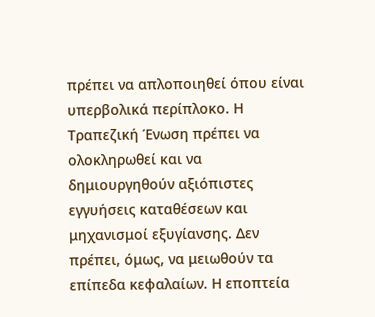πρέπει να απλοποιηθεί όπου είναι υπερβολικά περίπλοκο. Η Τραπεζική Ένωση πρέπει να ολοκληρωθεί και να δημιουργηθούν αξιόπιστες εγγυήσεις καταθέσεων και μηχανισμοί εξυγίανσης. Δεν πρέπει, όμως, να μειωθούν τα επίπεδα κεφαλαίων. Η εποπτεία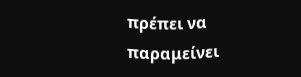πρέπει να παραμείνει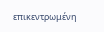επικεντρωμένη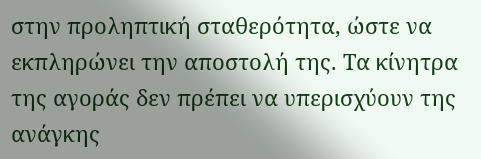στην προληπτική σταθερότητα, ώστε να εκπληρώνει την αποστολή της. Τα κίνητρα της αγοράς δεν πρέπει να υπερισχύουν της ανάγκης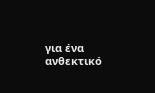για ένα ανθεκτικό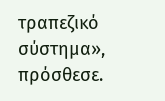τραπεζικό σύστημα», πρόσθεσε.